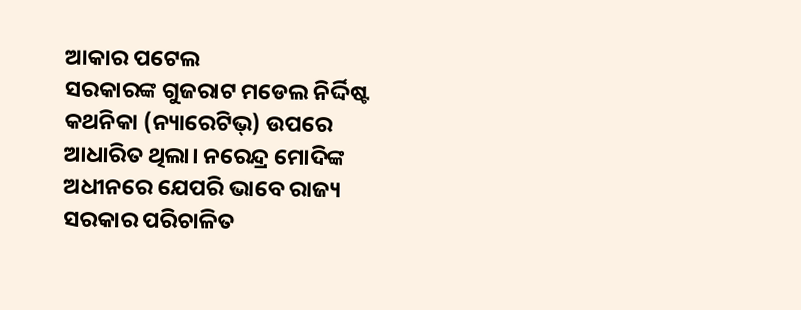ଆକାର ପଟେଲ
ସରକାରଙ୍କ ଗୁଜରାଟ ମଡେଲ ନିର୍ଦ୍ଦିଷ୍ଟ କଥନିକା (ନ୍ୟାରେଟିଭ୍) ଉପରେ ଆଧାରିତ ଥିଲା। ନରେନ୍ଦ୍ର ମୋଦିଙ୍କ ଅଧୀନରେ ଯେପରି ଭାବେ ରାଜ୍ୟ ସରକାର ପରିଚାଳିତ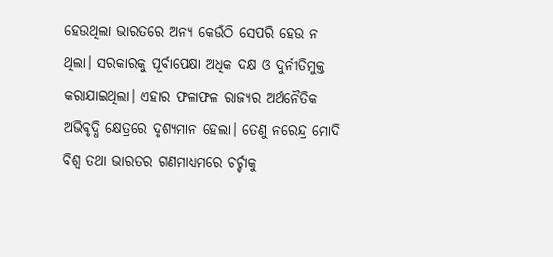ହେଉଥିଲା ଭାରତରେ ଅନ୍ୟ କେଉଁଠି ସେପରି ହେଉ ନ ଥିଲା। ସରକାରକୁ ପୂର୍ବାପେକ୍ଷା ଅଧିକ ଦକ୍ଷ ଓ ଦୁର୍ନୀତିମୁକ୍ତ କରାଯାଇଥିଲା। ଏହାର ଫଳାଫଳ ରାଜ୍ୟର ଅର୍ଥନୈତିକ ଅଭିବୃଦ୍ଧି କ୍ଷେତ୍ରରେ ଦୃଶ୍ୟମାନ ହେଲା। ତେଣୁ ନରେନ୍ଦ୍ର ମୋଦି ବିଶ୍ୱ ତଥା ଭାରତର ଗଣମାଧ୍ୟମରେ ଚର୍ଚ୍ଚାକୁ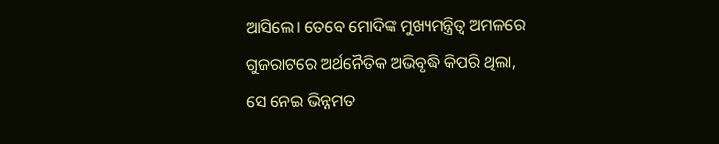ଆସିଲେ। ତେବେ ମୋଦିଙ୍କ ମୁଖ୍ୟମନ୍ତ୍ରିତ୍ୱ ଅମଳରେ ଗୁଜରାଟରେ ଅର୍ଥନୈତିକ ଅଭିବୃଦ୍ଧି କିପରି ଥିଲା, ସେ ନେଇ ଭିନ୍ନମତ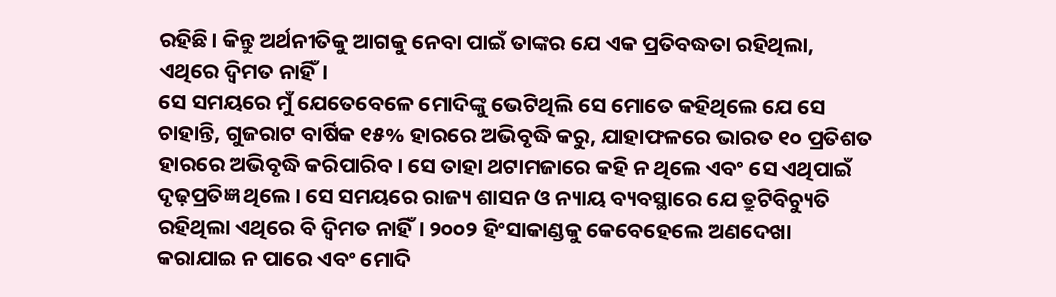ରହିଛି। କିନ୍ତୁ ଅର୍ଥନୀତିକୁ ଆଗକୁ ନେବା ପାଇଁ ତାଙ୍କର ଯେ ଏକ ପ୍ରତିବଦ୍ଧତା ରହିଥିଲା, ଏଥିରେ ଦ୍ୱିମତ ନାହିଁ।
ସେ ସମୟରେ ମୁଁ ଯେତେବେଳେ ମୋଦିଙ୍କୁ ଭେଟିଥିଲି ସେ ମୋତେ କହିଥିଲେ ଯେ ସେ ଚାହାନ୍ତି, ଗୁଜରାଟ ବାର୍ଷିକ ୧୫% ହାରରେ ଅଭିବୃଦ୍ଧି କରୁ, ଯାହାଫଳରେ ଭାରତ ୧୦ ପ୍ରତିଶତ ହାରରେ ଅଭିବୃଦ୍ଧି କରିପାରିବ। ସେ ତାହା ଥଟାମଜାରେ କହି ନ ଥିଲେ ଏବଂ ସେ ଏଥିପାଇଁ ଦୃଢ଼ପ୍ରତିଜ୍ଞ ଥିଲେ। ସେ ସମୟରେ ରାଜ୍ୟ ଶାସନ ଓ ନ୍ୟାୟ ବ୍ୟବସ୍ଥାରେ ଯେ ତ୍ରୁଟିବିଚ୍ୟୁତି ରହିଥିଲା ଏଥିରେ ବି ଦ୍ୱିମତ ନାହିଁ। ୨୦୦୨ ହିଂସାକାଣ୍ଡକୁ କେବେହେଲେ ଅଣଦେଖା କରାଯାଇ ନ ପାରେ ଏବଂ ମୋଦି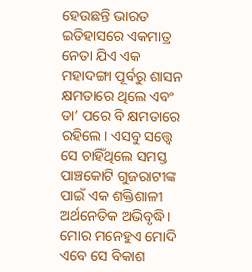ହେଉଛନ୍ତି ଭାରତ ଇତିହାସରେ ଏକମାତ୍ର ନେତା ଯିଏ ଏକ ମହାଦଙ୍ଗା ପୂର୍ବରୁ ଶାସନ କ୍ଷମତାରେ ଥିଲେ ଏବଂ ତା’ ପରେ ବି କ୍ଷମତାରେ ରହିଲେ। ଏସବୁ ସତ୍ତ୍ୱେ ସେ ଚାହିଁଥିଲେ ସମସ୍ତ ପାଞ୍ଚକୋଟି ଗୁଜରାଟୀଙ୍କ ପାଇଁ ଏକ ଶକ୍ତିଶାଳୀ ଅର୍ଥନେତିକ ଅଭିବୃଦ୍ଧି। ମୋର ମନେହୁଏ ମୋଦି ଏବେ ସେ ବିକାଶ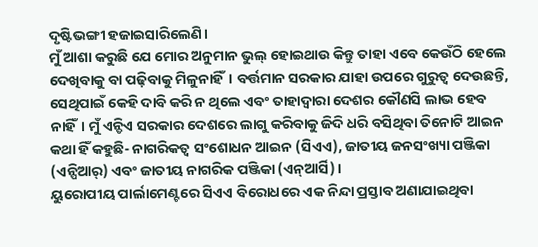ଦୃଷ୍ଟିଭଙ୍ଗୀ ହଜାଇସାରିଲେଣି।
ମୁଁ ଆଶା କରୁଛି ଯେ ମୋର ଅନୁମାନ ଭୁଲ୍ ହୋଇଥାଉ କିନ୍ତୁ ତାହା ଏବେ କେଉଁଠି ହେଲେ ଦେଖିବାକୁ ବା ପଢ଼ିବାକୁ ମିଳୁନାହିଁ। ବର୍ତ୍ତମାନ ସରକାର ଯାହା ଉପରେ ଗୁରୁତ୍ୱ ଦେଉଛନ୍ତି, ସେଥିପାଇଁ କେହି ଦାବି କରି ନ ଥିଲେ ଏବଂ ତାହାଦ୍ୱାରା ଦେଶର କୌଣସି ଲାଭ ହେବ ନାହିଁ। ମୁଁ ଏନ୍ଡିଏ ସରକାର ଦେଶରେ ଲାଗୁ କରିବାକୁ ଜିଦି ଧରି ବସିଥିବା ତିନୋଟି ଆଇନ କଥା ହିଁ କହୁଛି- ନାଗରିକତ୍ୱ ସଂଶୋଧନ ଆଇନ (ସିଏଏ), ଜାତୀୟ ଜନସଂଖ୍ୟା ପଞ୍ଜିକା (ଏନ୍ପିଆର୍) ଏବଂ ଜାତୀୟ ନାଗରିକ ପଞ୍ଜିକା (ଏନ୍ଆର୍ସି)।
ୟୁରୋପୀୟ ପାର୍ଲାମେଣ୍ଟରେ ସିଏଏ ବିରୋଧରେ ଏକ ନିନ୍ଦା ପ୍ରସ୍ତାବ ଅଣାଯାଇଥିବା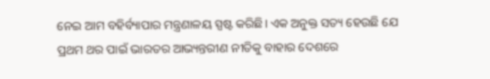ନେଇ ଆମ ବହିର୍ବ୍ୟାପାର ମନ୍ତ୍ରଣାଳୟ ସ୍ପଷ୍ଟ କରିଛି। ଏକ ଅନୁକ୍ତ ସତ୍ୟ ହେଉଛି ଯେ ପ୍ରଥମ ଥର ପାଇଁ ଭାରତର ଆଭ୍ୟନ୍ତରୀଣ ନୀତିକୁ ବାହାର ଦେଶରେ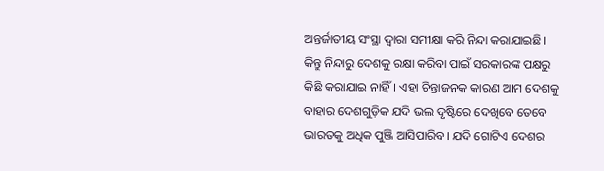ଅନ୍ତର୍ଜାତୀୟ ସଂସ୍ଥା ଦ୍ୱାରା ସମୀକ୍ଷା କରି ନିନ୍ଦା କରାଯାଇଛି। କିନ୍ତୁ ନିନ୍ଦାରୁ ଦେଶକୁ ରକ୍ଷା କରିବା ପାଇଁ ସରକାରଙ୍କ ପକ୍ଷରୁ କିଛି କରାଯାଇ ନାହିଁ। ଏହା ଚିନ୍ତାଜନକ କାରଣ ଆମ ଦେଶକୁ ବାହାର ଦେଶଗୁଡ଼ିକ ଯଦି ଭଲ ଦୃଷ୍ଟିରେ ଦେଖିବେ ତେବେ ଭାରତକୁ ଅଧିକ ପୁଞ୍ଜି ଆସିପାରିବ। ଯଦି ଗୋଟିଏ ଦେଶର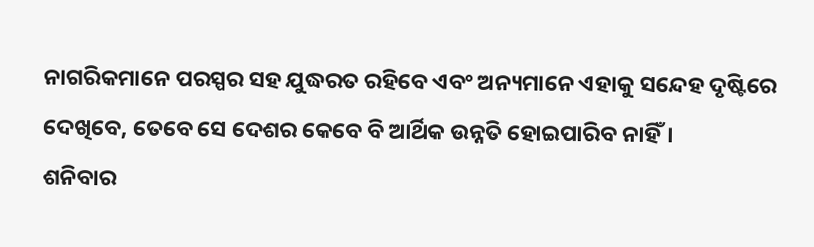ନାଗରିକମାନେ ପରସ୍ପର ସହ ଯୁଦ୍ଧରତ ରହିବେ ଏବଂ ଅନ୍ୟମାନେ ଏହାକୁ ସନ୍ଦେହ ଦୃଷ୍ଟିରେ ଦେଖିବେ, ତେବେ ସେ ଦେଶର କେବେ ବି ଆର୍ଥିକ ଉନ୍ନତି ହୋଇପାରିବ ନାହିଁ।
ଶନିବାର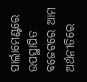ପାର୍ଲାମେଣ୍ଟରେ ଉପସ୍ଥାପିତ ବଜେଟରେ ଆମ ଅର୍ଥନୀତିରେ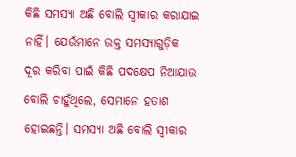କିଛି ସମସ୍ୟା ଅଛି ବୋଲି ସ୍ବୀକାର କରାଯାଇ ନାହିଁ। ଯେଉଁମାନେ ଉକ୍ତ ସମସ୍ୟାଗୁଡ଼ିକ ଦୂର କରିବା ପାଇଁ କିଛି ପଦକ୍ଷେପ ନିଆଯାଉ ବୋଲି ଚାହୁଁଥିଲେ, ସେମାନେ ହତାଶ ହୋଇଛନ୍ତି। ସମସ୍ୟା ଅଛି ବୋଲି ସ୍ବୀକାର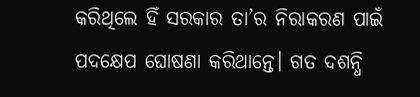କରିଥିଲେ ହିଁ ସରକାର ତା’ର ନିରାକରଣ ପାଇଁ ପଦକ୍ଷେପ ଘୋଷଣା କରିଥାନ୍ତେ। ଗତ ଦଶନ୍ଧି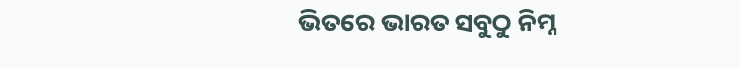ଭିତରେ ଭାରତ ସବୁଠୁ ନିମ୍ନ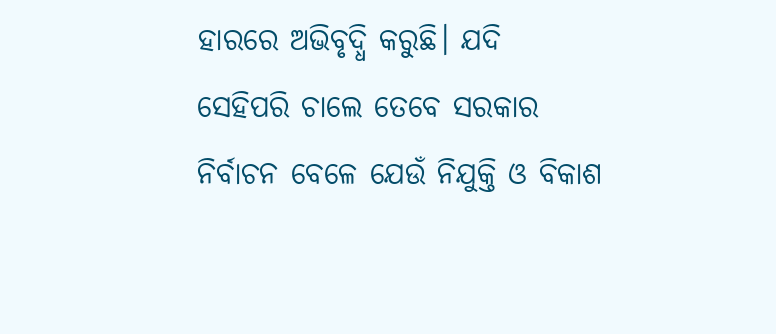ହାରରେ ଅଭିବୃଦ୍ଧି କରୁଛି। ଯଦି ସେହିପରି ଚାଲେ ତେବେ ସରକାର ନିର୍ବାଚନ ବେଳେ ଯେଉଁ ନିଯୁକ୍ତି ଓ ବିକାଶ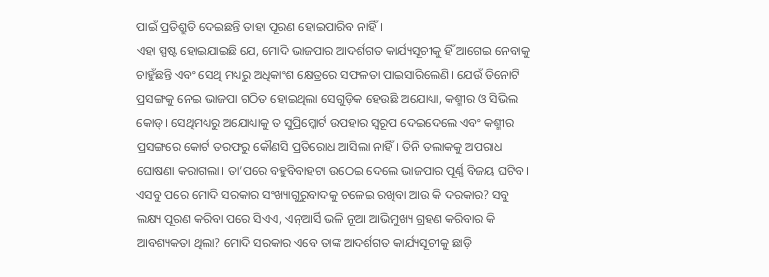ପାଇଁ ପ୍ରତିଶ୍ରୁତି ଦେଇଛନ୍ତି ତାହା ପୂରଣ ହୋଇପାରିବ ନାହିଁ।
ଏହା ସ୍ପଷ୍ଟ ହୋଇଯାଇଛି ଯେ, ମୋଦି ଭାଜପାର ଆଦର୍ଶଗତ କାର୍ଯ୍ୟସୂଚୀକୁ ହିଁ ଆଗେଇ ନେବାକୁ ଚାହୁଁଛନ୍ତି ଏବଂ ସେଥି ମଧ୍ୟରୁ ଅଧିକାଂଶ କ୍ଷେତ୍ରରେ ସଫଳତା ପାଇସାରିଲେଣି। ଯେଉଁ ତିନୋଟି ପ୍ରସଙ୍ଗକୁ ନେଇ ଭାଜପା ଗଠିତ ହୋଇଥିଲା ସେଗୁଡ଼ିକ ହେଉଛି ଅଯୋଧ୍ୟା, କଶ୍ମୀର ଓ ସିଭିଲ କୋଡ୍। ସେଥିମଧ୍ୟରୁ ଅଯୋଧ୍ୟାକୁ ତ ସୁପ୍ରିମ୍କୋର୍ଟ ଉପହାର ସ୍ବରୂପ ଦେଇଦେଲେ ଏବଂ କଶ୍ମୀର ପ୍ରସଙ୍ଗରେ କୋର୍ଟ ତରଫରୁ କୌଣସି ପ୍ରତିରୋଧ ଆସିଲା ନାହିଁ। ତିନି ତଲାକକୁ ଅପରାଧ ଘୋଷଣା କରାଗଲା। ତା’ପରେ ବହୁବିବାହଟା ଉଠେଇ ଦେଲେ ଭାଜପାର ପୂର୍ଣ୍ଣ ବିଜୟ ଘଟିବ। ଏସବୁ ପରେ ମୋଦି ସରକାର ସଂଖ୍ୟାଗୁରୁବାଦକୁ ଚଳେଇ ରଖିବା ଆଉ କି ଦରକାର? ସବୁ ଲକ୍ଷ୍ୟ ପୂରଣ କରିବା ପରେ ସିଏଏ, ଏନ୍ଆର୍ସି ଭଳି ନୂଆ ଆଭିମୁଖ୍ୟ ଗ୍ରହଣ କରିବାର କି ଆବଶ୍ୟକତା ଥିଲା? ମୋଦି ସରକାର ଏବେ ତାଙ୍କ ଆଦର୍ଶଗତ କାର୍ଯ୍ୟସୂଚୀକୁ ଛାଡ଼ି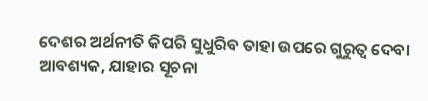ଦେଶର ଅର୍ଥନୀତି କିପରି ସୁଧୁରିବ ତାହା ଉପରେ ଗୁରୁତ୍ୱ ଦେବା ଆବଶ୍ୟକ, ଯାହାର ସୂଚନା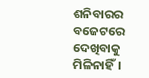ଶନିବାରର ବଜେଟରେ ଦେଖିବାକୁ ମିଳିନାହିଁ।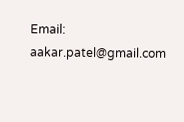Email: aakar.patel@gmail.com